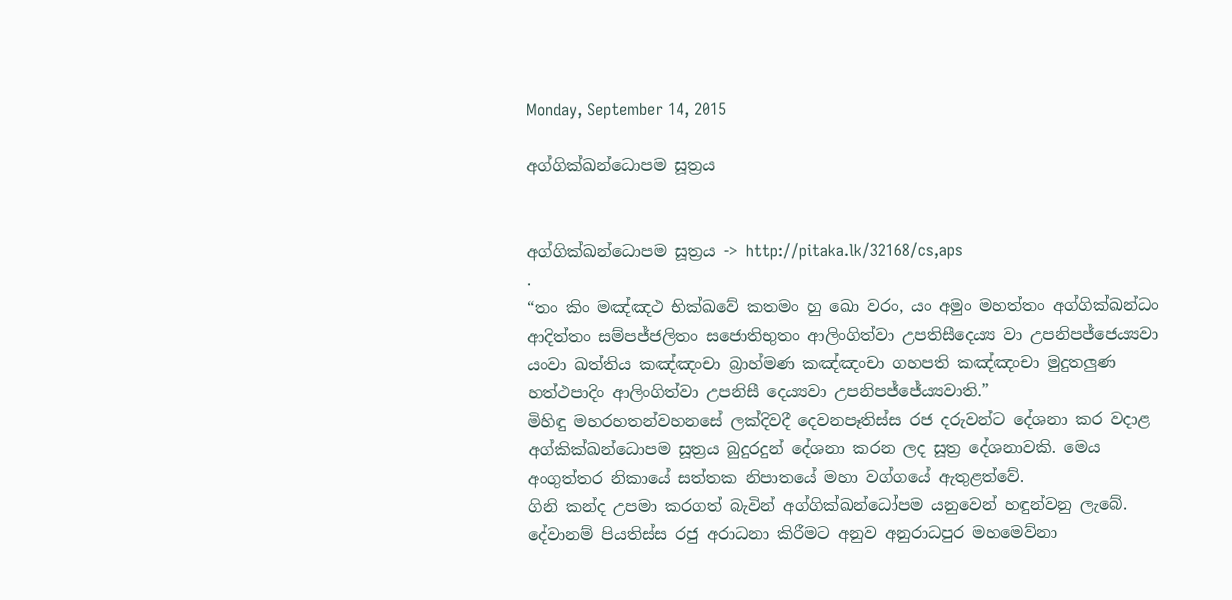Monday, September 14, 2015

අග්ගික්ඛන්ධොපම සූත්‍රය


අග්ගික්ඛන්ධොපම සූත්‍රය -> http://pitaka.lk/32168/cs,aps
.
“තං කිං මඤ්ඤථ භික්ඛවේ කතමං හු ඛො වරං, යං අමුං මහත්තං අග්ගික්ඛන්ධං ආදිත්තං සම්පජ්ජලිතං සජොතිභුතං ආලිංගිත්වා උපතිසීදෙය්‍ය වා උපනිපජ්ජෙය්‍යවා යංවා ඛත්තිය කඤ්ඤංචා බ්‍රාහ්මණ කඤ්ඤංචා ගහපති කඤ්ඤංචා මුදුතලුණ හත්ථපාදිං ආලිංගිත්වා උපනිසී දෙය්‍යවා උපනිපජ්ජේය්‍යවාති.”
මිහිඳු මහරහතන්වහනසේ ලක්දිවදී දෙවනපෑතිස්ස රජ දරුවන්ට දේශනා කර වදාළ අග්කික්ඛන්ධොපම සූත්‍රය බුදුරදුන් දේශනා කරන ලද සූත්‍ර දේශනාවකි. මෙය අංගුත්තර නිකායේ සත්තක නිපාතයේ මහා වග්ගයේ ඇතුළත්වේ.
ගිනි කන්ද උපමා කරගත් බැවින් අග්ගික්ඛන්ධෝපම යනුවෙන් හඳුන්වනු ලැබේ. දේවානම් පියතිස්ස රජු අරාධනා කිරීමට අනුව අනුරාධපුර මහමෙව්නා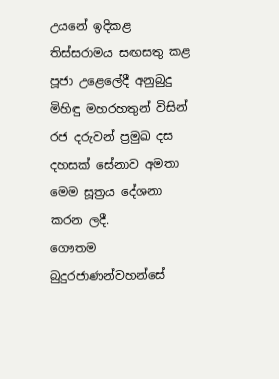උයනේ ඉදිකළ තිස්සරාමය සඟසතු කළ පූජා උළෙලේදී අනුබුදු මිහිඳු මහරහතුන් විසින් රජ දරුවන් ප්‍රමුඛ දස දහසක් සේනාව අමතා මෙම සූත්‍රය දේශනා කරන ලදී.
ගෞතම බුදුරජාණන්වහන්සේ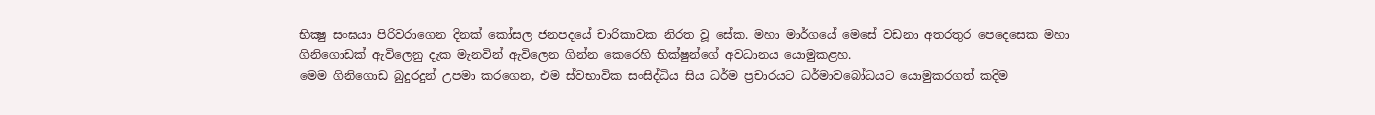භික්‍ෂු සංඝයා පිරිවරාගෙන දිනක් කෝසල ජනපදයේ චාරිකාවක නිරත වූ සේක. මහා මාර්ගයේ මෙසේ වඩනා අතරතුර පෙදෙසෙක මහා ගිනිගොඩක් ඇවිලෙනු දැක මැනවින් ඇවිලෙන ගින්න කෙරෙහි භික්ෂුන්ගේ අවධානය යොමුකළහ.
මෙම ගිනිගොඩ බුදුරදුන් උපමා කරගෙන, එම ස්වභාවික සංසිද්ධිය සිය ධර්ම ප්‍රචාරයට ධර්මාවබෝධයට යොමුකරගත් කදිම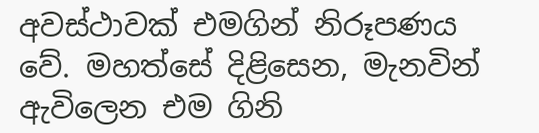අවස්ථාවක් එමගින් නිරූපණය වේ. මහත්සේ දිළිසෙන, මැනවින් ඇවිලෙන එම ගිනි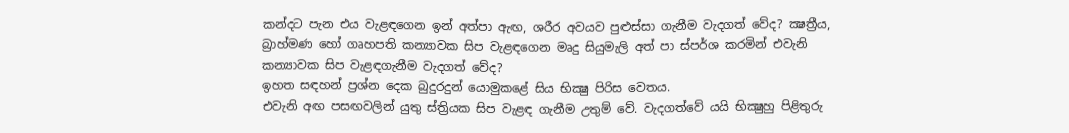කන්දට පැන එය වැළඳගෙන ඉන් අත්පා ඇඟ, ශරීර අවයව පුළුස්සා ගැනීම වැදගත් වේද? ක්‍ෂත්‍රීය, බ්‍රාහ්මණ හෝ ගෘහපති කන්‍යාවක සිප වැළඳගෙන මෘදු සියුමැලි අත් පා ස්පර්ශ කරමින් එවැනි කන්‍යාවක සිප වැළඳගැනීම වැදගත් වේද?
ඉහත සඳහන් ප්‍රශ්න දෙක බුදුරදුන් යොමුකළේ සිය භික්‍ෂු පිරිස වෙතය.
එවැනි අඟ පසඟවලින් යුතු ස්ත්‍රියක සිප වැළඳ ගැනීම උතුම් වේ. වැදගත්වේ යයි භික්‍ෂුහු පිළිතුරු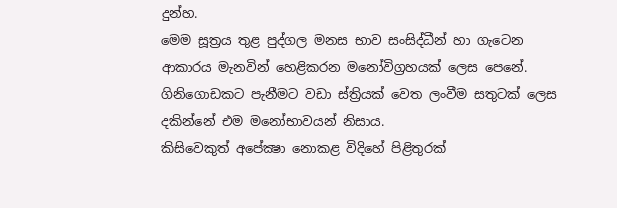දුන්හ.
මෙම සූත්‍රය තුළ පුද්ගල මනස භාව සංසිද්ධීන් හා ගැටෙන ආකාරය මැනවින් හෙළිකරන මනෝවිග්‍රහයක් ලෙස පෙනේ. ගිනිගොඩකට පැනීමට වඩා ස්ත්‍රියක් වෙත ලංවීම සතුටක් ලෙස දකින්නේ එම මනෝභාවයන් නිසාය.
කිසිවෙකුත් අපේක්‍ෂා නොකළ විදිහේ පිළිතුරක්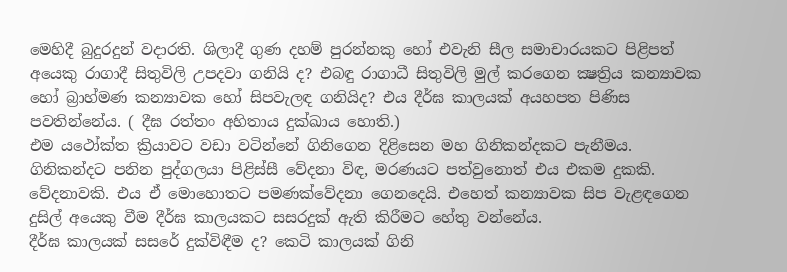මෙහිදී බුදුරදුන් වදාරති. ශිලාදී ගුණ දහම් පුරන්නකු හෝ එවැනි සීල සමාචාරයකට පිළිපත් අයෙකු රාගාදී සිතුවිලි උපදවා ගනියි ද? එබඳු රාගාධී සිතුවිලි මුල් කරගෙන ක්‍ෂත්‍රිය කන්‍යාවක හෝ බ්‍රාහ්මණ කන්‍යාවක හෝ සිපවැලඳ ගනියිද? එය දීර්ඝ කාලයක් අයහපත පිණිස පවතින්නේය. ( දීඝ රත්තං අහිතාය දුක්ඛාය හොති.)
එම යථෝක්ත ක්‍රියාවට වඩා වටින්නේ ගිනිගෙන දිළිසෙන මහ ගිනිකන්දකට පැනීමය. ගිනිකන්දට පනින පුද්ගලයා පිළිස්සී වේදනා විඳ, මරණයට පත්වුනොත් එය එකම දුකකි. වේදනාවකි. එය ඒ මොහොතට පමණක්වේදනා ගෙනදෙයි. එහෙත් කන්‍යාවක සිප වැළඳගෙන දුසිල් අයෙකු වීම දීර්ඝ කාලයකට සසරදුක් ඇති කිරීමට හේතු වන්නේය.
දීර්ඝ කාලයක් සසරේ දුක්විඳීම ද? කෙටි කාලයක් ගිනි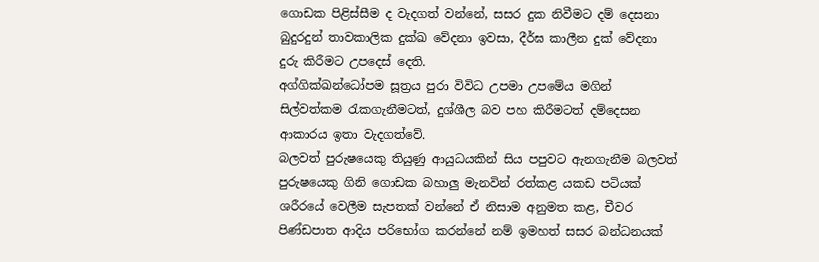ගොඩක පිළිස්සීම ද වැදගත් වන්නේ, සසර දුක නිවීමට දම් දෙසනා බුදුරදුන් තාවකාලික දුක්ඛ වේදනා ඉවසා, දීර්ඝ කාලීන දුක් වේදනා දුරු කිරීමට උපදෙස් දෙති.
අග්ගික්ඛන්ධෝපම සූත්‍රය පුරා විවිධ උපමා උපමේය මගින් සිල්වත්කම රැකගැනීමටත්, දුශ්ශීල බව පහ කිරීමටත් දම්දෙසන ආකාරය ඉතා වැදගත්වේ.
බලවත් පුරුෂයෙකු තියුණු ආයුධයකින් සිය පපුවට ඇනගැනීම බලවත් පුරුෂයෙකු ගිනි ගොඩක බහාලු මැනවින් රත්කළ යකඩ පටියක් ශරීරයේ වෙලීම සැපතක් වන්නේ ඒ නිසාම අනුමත කළ, චීවර පිණ්ඩපාත ආදිය පරිභෝග කරන්නේ නම් ඉමහත් සසර බන්ධනයක්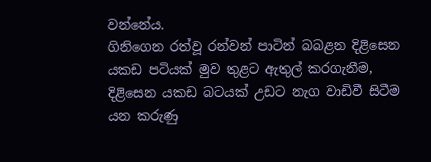වන්නේය.
ගිනිගෙන රත්වූ රන්වන් පාටින් බබළන දිළිසෙන යකඩ පටියක් මුව තුළට ඇතුල් කරගැනීම, දිළිසෙන යකඩ බටයක් උඩට නැග වාඩිවී සිටීම යන කරුණු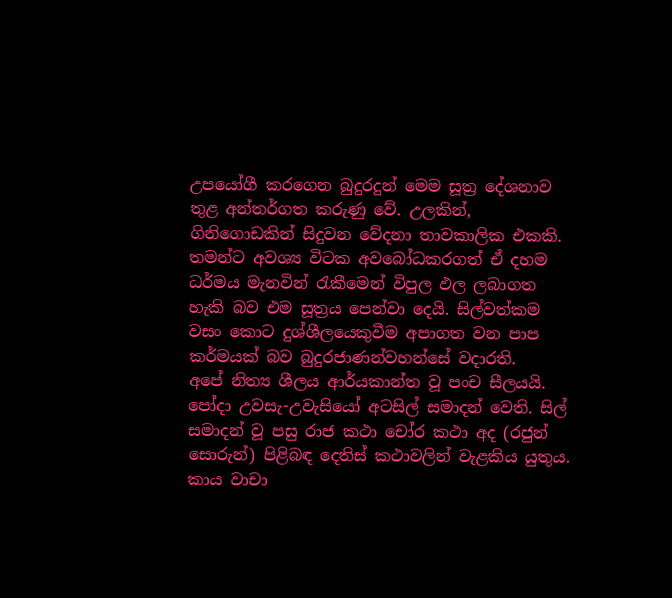උපයෝගී කරගෙන බුදුරදුන් මෙම සූත්‍ර දේශනාව තුළ අන්තර්ගත කරුණු වේ. උලකින්, ගිනිගොඩකින් සිදුවන වේදනා තාවකාලික එකකි. තමන්ට අවශ්‍ය විටක අවබෝධකරගත් ඒ දහම ධර්මය මැනවින් රැකීමෙන් විපුල ඵල ලබාගත හැකි බව එම සූත්‍රය පෙන්වා දෙයි. සිල්වත්කම වසං කොට දුශ්ශීලයෙකුවීම අපාගත වන පාප කර්මයක් බව බුදුරජාණන්වහන්සේ වදාරති.
අපේ නිත්‍ය ශීලය ආර්යකාන්ත වූ පංච සීලයයි. පෝදා උවසැ-උවැසියෝ අටසිල් සමාදන් වෙති. සිල් සමාදන් වූ පසු රාජ කථා චෝර කථා අද (රජුන් සොරුන්) පිළිබඳ දෙතිස් කථාවලින් වැළකිය යුතුය. කාය වාචා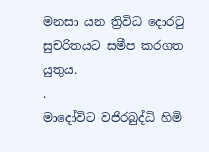මනසා යන ත්‍රිවිධ දොරටු සුචරිතයට සමීප කරගත යුතුය.
.
මාදෝවිට වජිරබුද්ධි හිමි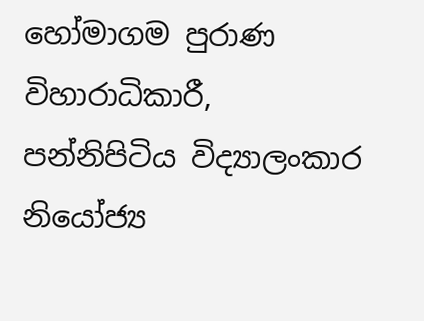හෝමාගම පුරාණ විහාරාධිකාරී,
පන්නිපිටිය විද්‍යාලංකාර නියෝජ්‍ය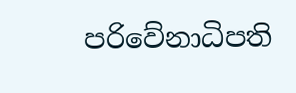පරිවේනාධිපති